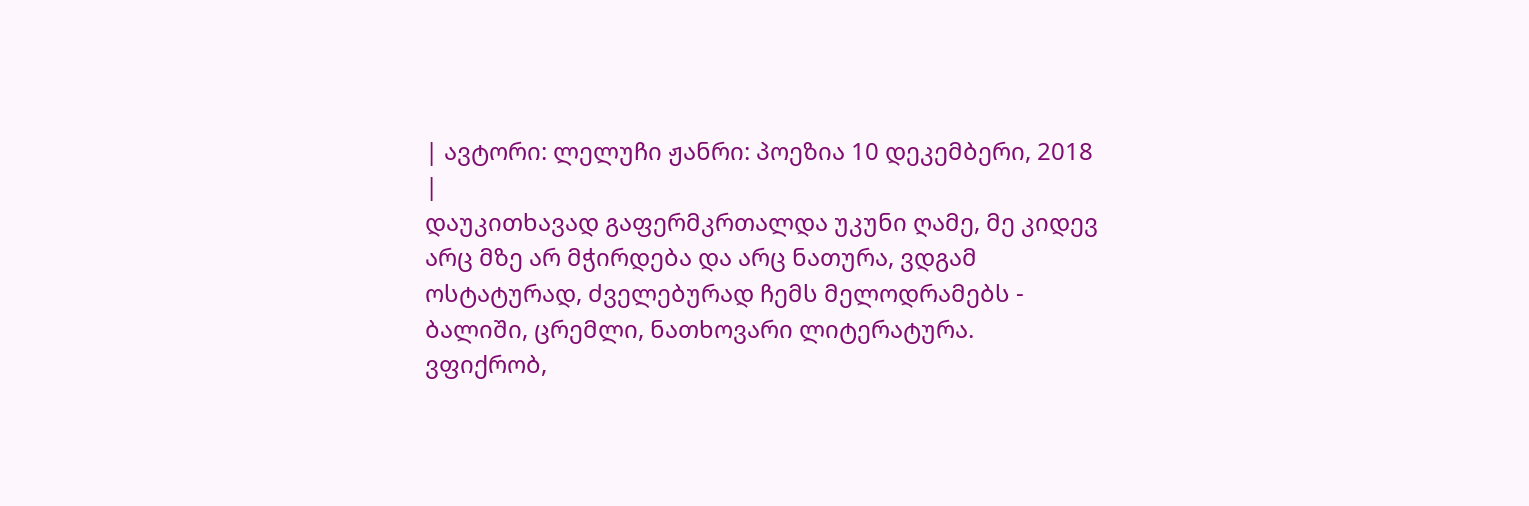| ავტორი: ლელუჩი ჟანრი: პოეზია 10 დეკემბერი, 2018 |
დაუკითხავად გაფერმკრთალდა უკუნი ღამე, მე კიდევ არც მზე არ მჭირდება და არც ნათურა, ვდგამ ოსტატურად, ძველებურად ჩემს მელოდრამებს - ბალიში, ცრემლი, ნათხოვარი ლიტერატურა.
ვფიქრობ,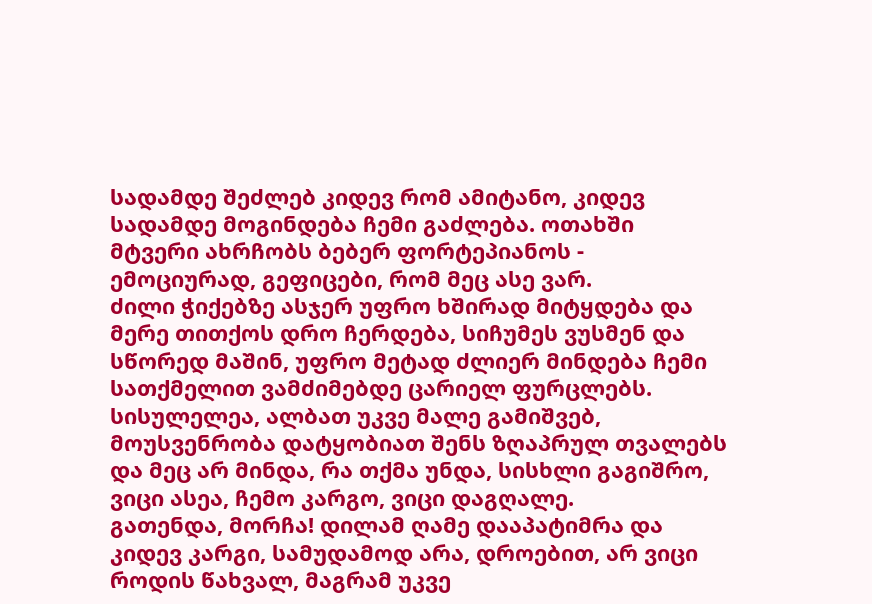სადამდე შეძლებ კიდევ რომ ამიტანო, კიდევ სადამდე მოგინდება ჩემი გაძლება. ოთახში მტვერი ახრჩობს ბებერ ფორტეპიანოს - ემოციურად, გეფიცები, რომ მეც ასე ვარ.
ძილი ჭიქებზე ასჯერ უფრო ხშირად მიტყდება და მერე თითქოს დრო ჩერდება, სიჩუმეს ვუსმენ და სწორედ მაშინ, უფრო მეტად ძლიერ მინდება ჩემი სათქმელით ვამძიმებდე ცარიელ ფურცლებს.
სისულელეა, ალბათ უკვე მალე გამიშვებ, მოუსვენრობა დატყობიათ შენს ზღაპრულ თვალებს და მეც არ მინდა, რა თქმა უნდა, სისხლი გაგიშრო, ვიცი ასეა, ჩემო კარგო, ვიცი დაგღალე.
გათენდა, მორჩა! დილამ ღამე დააპატიმრა და კიდევ კარგი, სამუდამოდ არა, დროებით, არ ვიცი როდის წახვალ, მაგრამ უკვე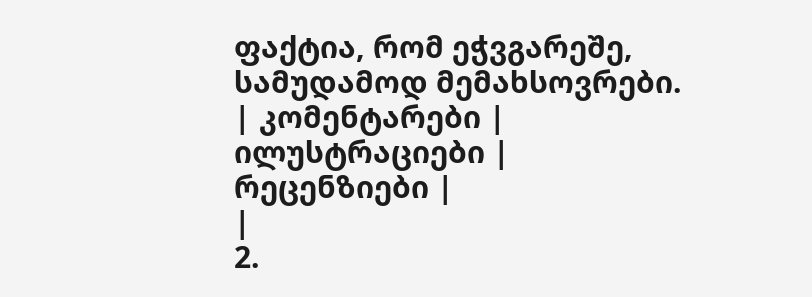ფაქტია, რომ ეჭვგარეშე, სამუდამოდ მემახსოვრები.
| კომენტარები |
ილუსტრაციები |
რეცენზიები |
|
2.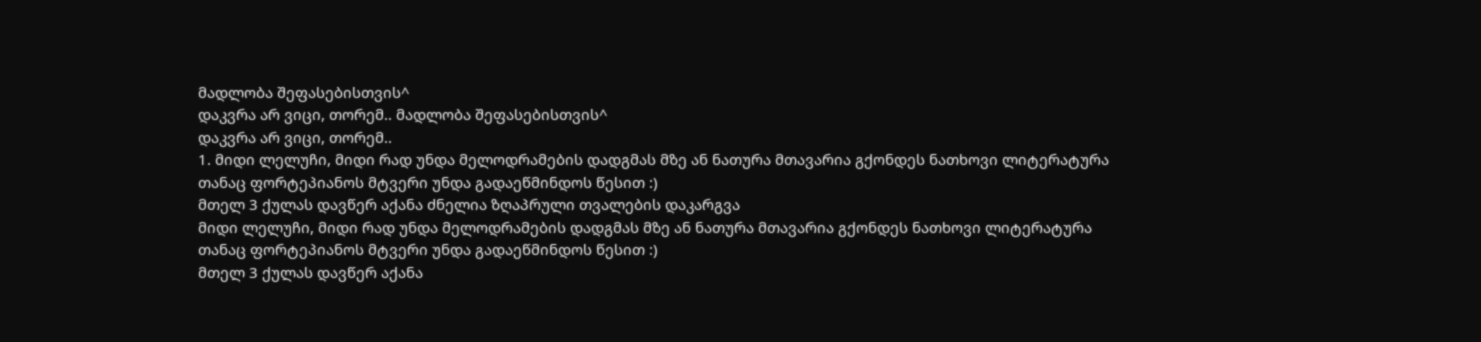მადლობა შეფასებისთვის^
დაკვრა არ ვიცი, თორემ.. მადლობა შეფასებისთვის^
დაკვრა არ ვიცი, თორემ..
1. მიდი ლელუჩი, მიდი რად უნდა მელოდრამების დადგმას მზე ან ნათურა მთავარია გქონდეს ნათხოვი ლიტერატურა
თანაც ფორტეპიანოს მტვერი უნდა გადაეწმინდოს წესით :)
მთელ 3 ქულას დავწერ აქანა ძნელია ზღაპრული თვალების დაკარგვა
მიდი ლელუჩი, მიდი რად უნდა მელოდრამების დადგმას მზე ან ნათურა მთავარია გქონდეს ნათხოვი ლიტერატურა
თანაც ფორტეპიანოს მტვერი უნდა გადაეწმინდოს წესით :)
მთელ 3 ქულას დავწერ აქანა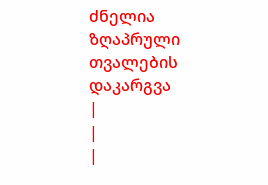ძნელია ზღაპრული თვალების დაკარგვა
|
|
|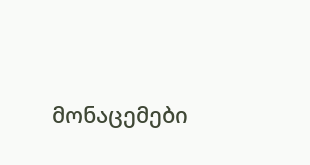მონაცემები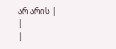არ არის |
|
|